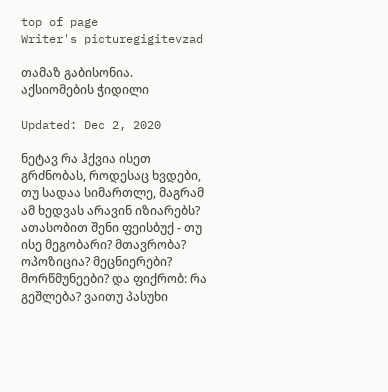top of page
Writer's picturegigitevzad

თამაზ გაბისონია. აქსიომების ჭიდილი

Updated: Dec 2, 2020

ნეტავ რა ჰქვია ისეთ გრძნობას, როდესაც ხვდები, თუ სადაა სიმართლე, მაგრამ ამ ხედვას არავინ იზიარებს? ათასობით შენი ფეისბუქ - თუ ისე მეგობარი? მთავრობა? ოპოზიცია? მეცნიერები? მორწმუნეები? და ფიქრობ: რა გეშლება? ვაითუ პასუხი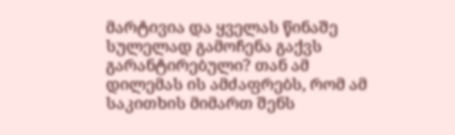მარტივია და ყველას წინაშე სულელად გამოჩენა გაქვს გარანტირებული? თან ამ დილემას ის ამძაფრებს, რომ ამ საკითხის მიმართ შენს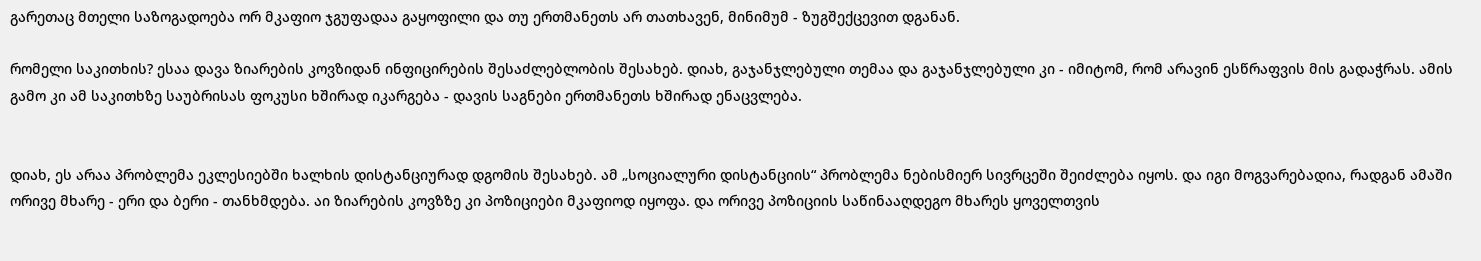გარეთაც მთელი საზოგადოება ორ მკაფიო ჯგუფადაა გაყოფილი და თუ ერთმანეთს არ თათხავენ, მინიმუმ - ზუგშექცევით დგანან.

რომელი საკითხის? ესაა დავა ზიარების კოვზიდან ინფიცირების შესაძლებლობის შესახებ. დიახ, გაჯანჯლებული თემაა და გაჯანჯლებული კი - იმიტომ, რომ არავინ ესწრაფვის მის გადაჭრას. ამის გამო კი ამ საკითხზე საუბრისას ფოკუსი ხშირად იკარგება - დავის საგნები ერთმანეთს ხშირად ენაცვლება.


დიახ, ეს არაა პრობლემა ეკლესიებში ხალხის დისტანციურად დგომის შესახებ. ამ „სოციალური დისტანციის“ პრობლემა ნებისმიერ სივრცეში შეიძლება იყოს. და იგი მოგვარებადია, რადგან ამაში ორივე მხარე - ერი და ბერი - თანხმდება. აი ზიარების კოვზზე კი პოზიციები მკაფიოდ იყოფა. და ორივე პოზიციის საწინააღდეგო მხარეს ყოველთვის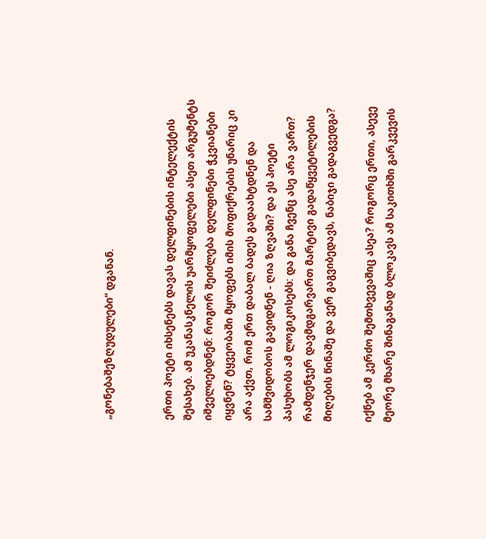„გონებაშეზღუდულები“ დგანან.


ერთი პოეტი იხსენებს დავას დელფინების ინტელექტის შესახებ. ამ უკანასკნელის უარმყოფელები ასეთ არგუმენტს იშველიებდნენ: როგორ შეიძლება დელფინები ჭკვიანები იყვნენ? ტყვეობაში მყოფებს იმის მოფიქრების უნარიც კი არა აქვთ, რომ ერთ დაბალ ბადეს გადაახტდნენ და სამშვიდობოს გავიდნენ - ღია ზღვაში? და ეს პოეტი პასუხობს ამ ლოგიკოსებს: და განა ჩვენც ასე არა ვართ? რამდენჯერ დავმდგარვართ მარტივი გადაწყვეტილების მიღების წინაშე და ვერ გაგვიბედავს, ნაბიჯი გადაგვედგა?

იქნებ ამ კერძო შემთხვევაშიც ასეა? როგორც ერთი, ასევე მეორე მხარე შინაგანად ბლოკავს ამ საკითხში გარკვევის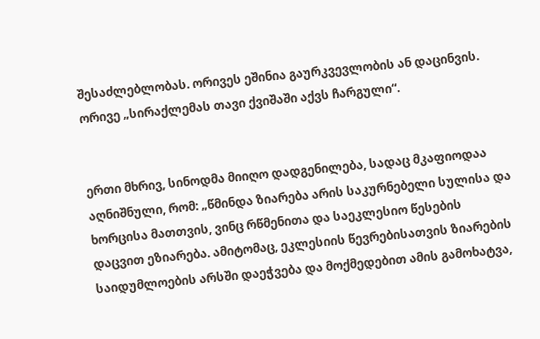შესაძლებლობას. ორივეს ეშინია გაურკვევლობის ან დაცინვის. ორივე „სირაქლემას თავი ქვიშაში აქვს ჩარგული“.


ერთი მხრივ, სინოდმა მიიღო დადგენილება, სადაც მკაფიოდაა აღნიშნული, რომ: „წმინდა ზიარება არის საკურნებელი სულისა და ხორცისა მათთვის, ვინც რწმენითა და საეკლესიო წესების დაცვით ეზიარება. ამიტომაც, ეკლესიის წევრებისათვის ზიარების საიდუმლოების არსში დაეჭვება და მოქმედებით ამის გამოხატვა,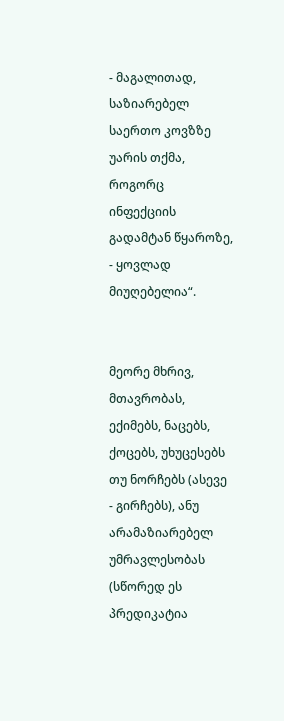- მაგალითად, საზიარებელ საერთო კოვზზე უარის თქმა, როგორც ინფექციის გადამტან წყაროზე, - ყოვლად მიუღებელია“.


მეორე მხრივ, მთავრობას, ექიმებს, ნაცებს, ქოცებს, უხუცესებს თუ ნორჩებს (ასევე - გირჩებს), ანუ არამაზიარებელ უმრავლესობას (სწორედ ეს პრედიკატია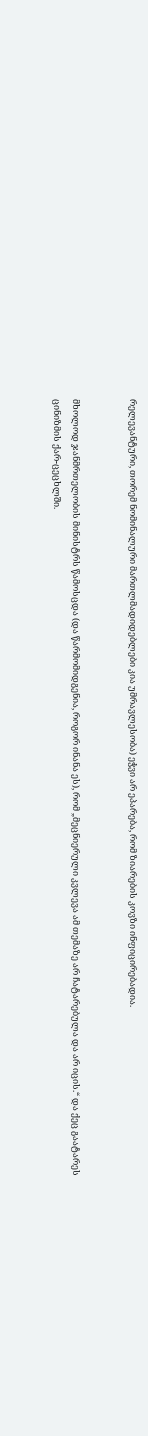რელევანტური, თორემ ნომინალური მართლმადიდებლები კია უმრავლესობა) ეჭვი არ ეპარება, რომ ზიარების კოვზი ინფიცირებადია.


მხოლოდ ჯანმრთელობის მინისტრს წამოსცდა (და წარმომიდგენია, როგორ ინანა ეს), რომ „მეცნიერული კვლევა ამ თემაზე არ ჩატარებულა და არ იცის.“ და ქეც გაატარეს ცინიზმის ქარ-ცეცხლში.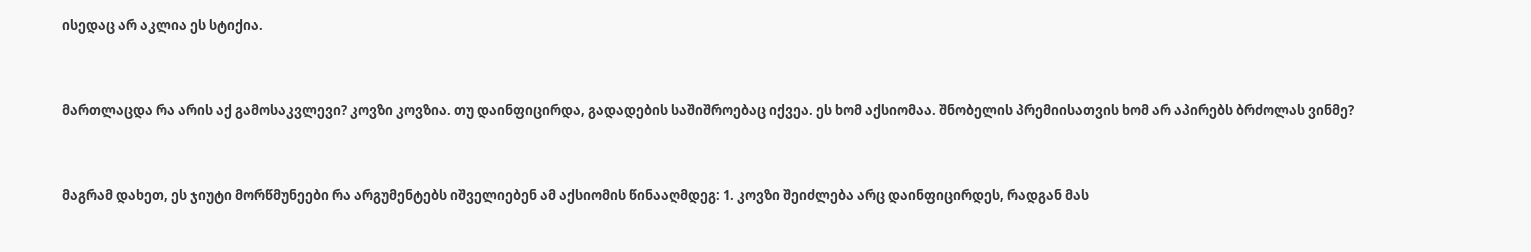ისედაც არ აკლია ეს სტიქია.


მართლაცდა რა არის აქ გამოსაკვლევი? კოვზი კოვზია. თუ დაინფიცირდა, გადადების საშიშროებაც იქვეა. ეს ხომ აქსიომაა. შნობელის პრემიისათვის ხომ არ აპირებს ბრძოლას ვინმე?


მაგრამ დახეთ, ეს ჯიუტი მორწმუნეები რა არგუმენტებს იშველიებენ ამ აქსიომის წინააღმდეგ: 1. კოვზი შეიძლება არც დაინფიცირდეს, რადგან მას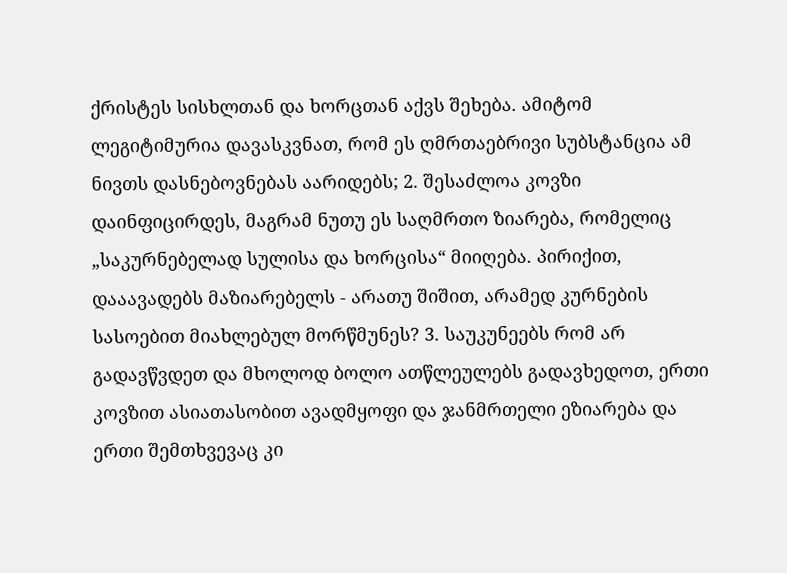ქრისტეს სისხლთან და ხორცთან აქვს შეხება. ამიტომ ლეგიტიმურია დავასკვნათ, რომ ეს ღმრთაებრივი სუბსტანცია ამ ნივთს დასნებოვნებას აარიდებს; 2. შესაძლოა კოვზი დაინფიცირდეს, მაგრამ ნუთუ ეს საღმრთო ზიარება, რომელიც „საკურნებელად სულისა და ხორცისა“ მიიღება. პირიქით, დააავადებს მაზიარებელს - არათუ შიშით, არამედ კურნების სასოებით მიახლებულ მორწმუნეს? 3. საუკუნეებს რომ არ გადავწვდეთ და მხოლოდ ბოლო ათწლეულებს გადავხედოთ, ერთი კოვზით ასიათასობით ავადმყოფი და ჯანმრთელი ეზიარება და ერთი შემთხვევაც კი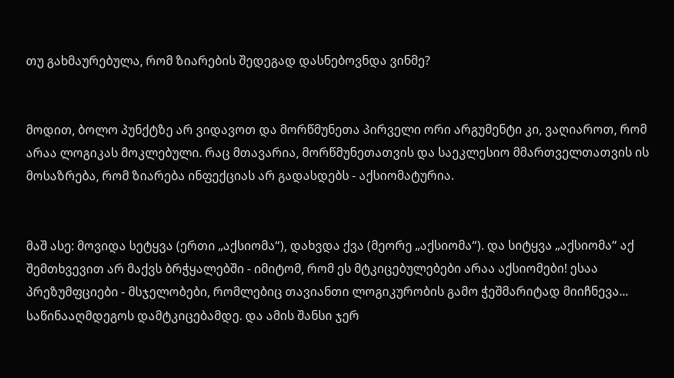თუ გახმაურებულა, რომ ზიარების შედეგად დასნებოვნდა ვინმე?


მოდით, ბოლო პუნქტზე არ ვიდავოთ და მორწმუნეთა პირველი ორი არგუმენტი კი, ვაღიაროთ, რომ არაა ლოგიკას მოკლებული. რაც მთავარია, მორწმუნეთათვის და საეკლესიო მმართველთათვის ის მოსაზრება, რომ ზიარება ინფექციას არ გადასდებს - აქსიომატურია.


მაშ ასე: მოვიდა სეტყვა (ერთი „აქსიომა“), დახვდა ქვა (მეორე „აქსიომა“). და სიტყვა „აქსიომა“ აქ შემთხვევით არ მაქვს ბრჭყალებში - იმიტომ, რომ ეს მტკიცებულებები არაა აქსიომები! ესაა პრეზუმფციები - მსჯელობები, რომლებიც თავიანთი ლოგიკურობის გამო ჭეშმარიტად მიიჩნევა... საწინააღმდეგოს დამტკიცებამდე. და ამის შანსი ჯერ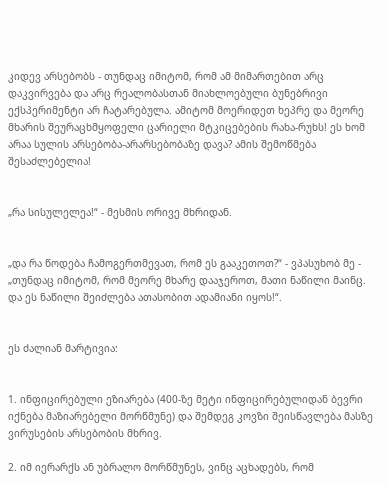კიდევ არსებობს - თუნდაც იმიტომ, რომ ამ მიმართებით არც დაკვირვება და არც რეალობასთან მიახლოებული ბუნებრივი ექსპერიმენტი არ ჩატარებულა. ამიტომ მოერიდეთ ხეპრე და მეორე მხარის შეურაცხმყოფელი ცარიელი მტკიცებების რახა-რუხს! ეს ხომ არაა სულის არსებობა-არარსებობაზე დავა? ამის შემოწმება შესაძლებელია!


„რა სისულელეა!“ - მესმის ორივე მხრიდან.


„და რა წოდება ჩამოგერთმევათ, რომ ეს გააკეთოთ?“ - ვპასუხობ მე - „თუნდაც იმიტომ, რომ მეორე მხარე დააჯეროთ, მათი ნაწილი მაინც. და ეს ნაწილი შეიძლება ათასობით ადამიანი იყოს!“.


ეს ძალიან მარტივია:


1. ინფიცირებული ეზიარება (400-ზე მეტი ინფიცირებულიდან ბევრი იქნება მაზიარებელი მორწმუნე) და შემდეგ კოვზი შეისწავლება მასზე ვირუსების არსებობის მხრივ.

2. იმ იერარქს ან უბრალო მორწმუნეს, ვინც აცხადებს, რომ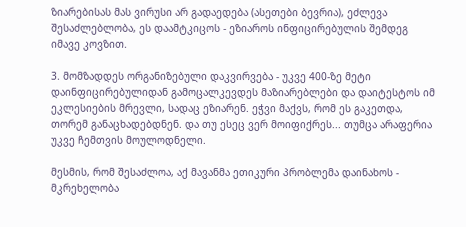ზიარებისას მას ვირუსი არ გადაედება (ასეთები ბევრია), ეძლევა შესაძლებლობა, ეს დაამტკიცოს - ეზიაროს ინფიცირებულის შემდეგ იმავე კოვზით.

3. მომზადდეს ორგანიზებული დაკვირვება - უკვე 400-ზე მეტი დაინფიცირებულიდან გამოცალკევდეს მაზიარებლები და დაიტესტოს იმ ეკლესიების მრევლი, სადაც ეზიარენ. ეჭვი მაქვს, რომ ეს გაკეთდა, თორემ განაცხადებდნენ. და თუ ესეც ვერ მოიფიქრეს... თუმცა არაფერია უკვე ჩემთვის მოულოდნელი.

მესმის, რომ შესაძლოა, აქ მავანმა ეთიკური პრობლემა დაინახოს - მკრეხელობა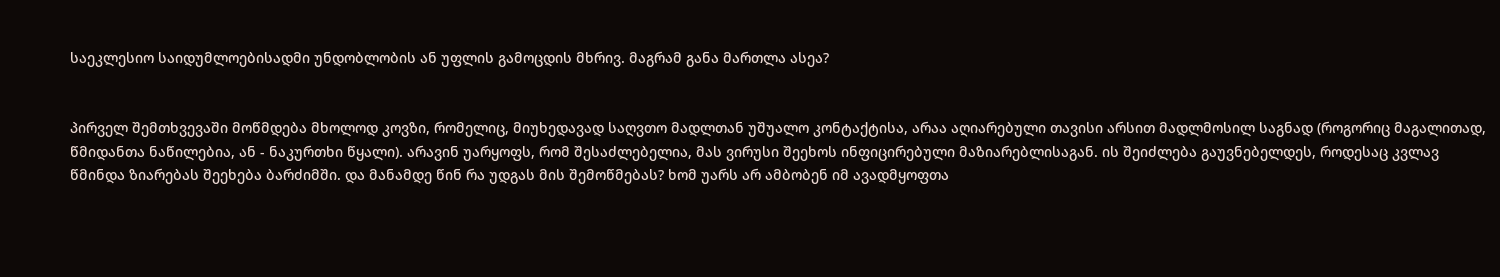საეკლესიო საიდუმლოებისადმი უნდობლობის ან უფლის გამოცდის მხრივ. მაგრამ განა მართლა ასეა?


პირველ შემთხვევაში მოწმდება მხოლოდ კოვზი, რომელიც, მიუხედავად საღვთო მადლთან უშუალო კონტაქტისა, არაა აღიარებული თავისი არსით მადლმოსილ საგნად (როგორიც მაგალითად, წმიდანთა ნაწილებია, ან - ნაკურთხი წყალი). არავინ უარყოფს, რომ შესაძლებელია, მას ვირუსი შეეხოს ინფიცირებული მაზიარებლისაგან. ის შეიძლება გაუვნებელდეს, როდესაც კვლავ წმინდა ზიარებას შეეხება ბარძიმში. და მანამდე წინ რა უდგას მის შემოწმებას? ხომ უარს არ ამბობენ იმ ავადმყოფთა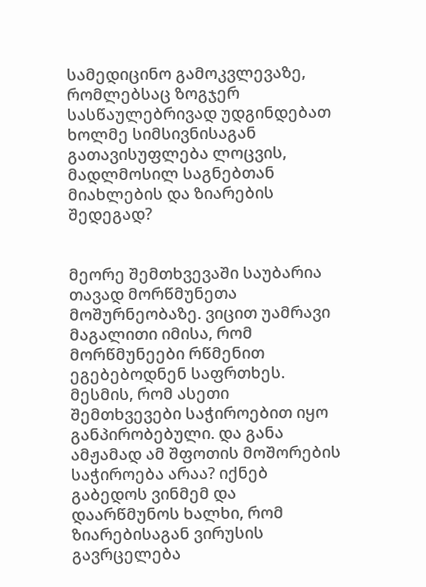სამედიცინო გამოკვლევაზე, რომლებსაც ზოგჯერ სასწაულებრივად უდგინდებათ ხოლმე სიმსივნისაგან გათავისუფლება ლოცვის, მადლმოსილ საგნებთან მიახლების და ზიარების შედეგად?


მეორე შემთხვევაში საუბარია თავად მორწმუნეთა მოშურნეობაზე. ვიცით უამრავი მაგალითი იმისა, რომ მორწმუნეები რწმენით ეგებებოდნენ საფრთხეს. მესმის, რომ ასეთი შემთხვევები საჭიროებით იყო განპირობებული. და განა ამჟამად ამ შფოთის მოშორების საჭიროება არაა? იქნებ გაბედოს ვინმემ და დაარწმუნოს ხალხი, რომ ზიარებისაგან ვირუსის გავრცელება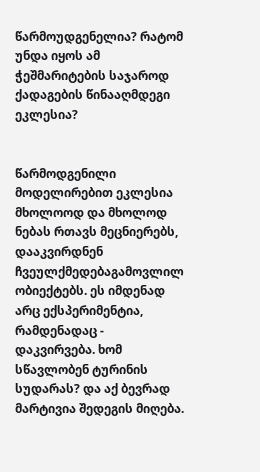წარმოუდგენელია? რატომ უნდა იყოს ამ ჭეშმარიტების საჯაროდ ქადაგების წინააღმდეგი ეკლესია?


წარმოდგენილი მოდელირებით ეკლესია მხოლოოდ და მხოლოდ ნებას რთავს მეცნიერებს, დააკვირდნენ ჩვეულქმედებაგამოვლილ ობიექტებს. ეს იმდენად არც ექსპერიმენტია, რამდენადაც - დაკვირვება. ხომ სწავლობენ ტურინის სუდარას? და აქ ბევრად მარტივია შედეგის მიღება.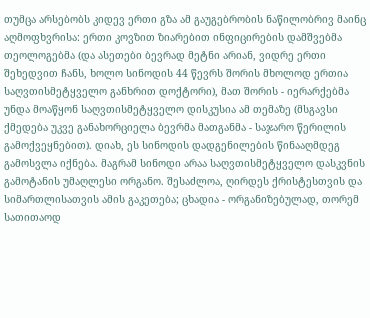თუმცა არსებობს კიდევ ერთი გზა ამ გაუგებრობის ნაწილობრივ მაინც აღმოფხვრისა: ერთი კოვზით ზიარებით ინფიცირების დამშვებმა თეოლოგებმა (და ასეთები ბევრად მეტნი არიან, ვიდრე ერთი შეხედვით ჩანს, ხოლო სინოდის 44 წევრს შორის მხოლოდ ერთია საღვთისმეტყველო განხრით დოქტორი), მათ შორის - იერარქებმა უნდა მოაწყონ საღვთისმეტყველო დისკუსია ამ თემაზე (მსგავსი ქმედება უკვე განახორციელა ბევრმა მათგანმა - საჯარო წერილის გამოქვეყნებით). დიახ, ეს სინოდის დადგენილების წინააღმდეგ გამოსვლა იქნება. მაგრამ სინოდი არაა საღვთისმეტყველო დასკვნის გამოტანის უმაღლესი ორგანო. შესაძლოა, ღირდეს ქრისტესთვის და სიმართლისათვის ამის გაკეთება; ცხადია - ორგანიზებულად, თორემ სათითაოდ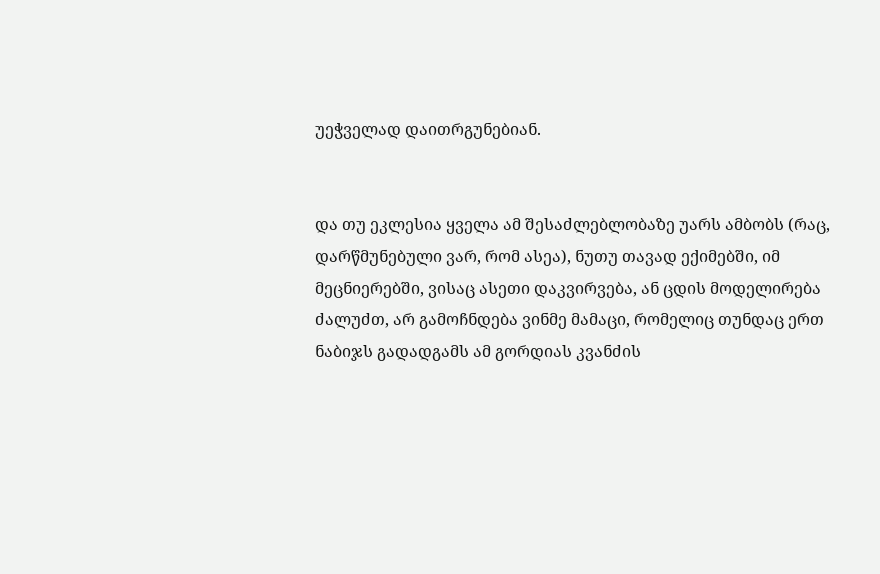უეჭველად დაითრგუნებიან.


და თუ ეკლესია ყველა ამ შესაძლებლობაზე უარს ამბობს (რაც, დარწმუნებული ვარ, რომ ასეა), ნუთუ თავად ექიმებში, იმ მეცნიერებში, ვისაც ასეთი დაკვირვება, ან ცდის მოდელირება ძალუძთ, არ გამოჩნდება ვინმე მამაცი, რომელიც თუნდაც ერთ ნაბიჯს გადადგამს ამ გორდიას კვანძის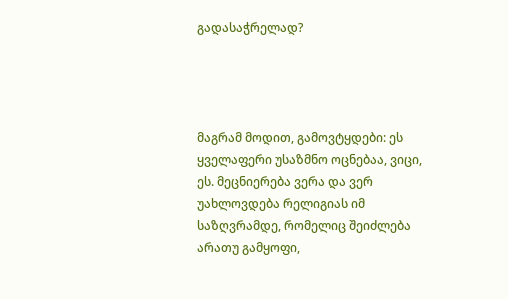გადასაჭრელად?




მაგრამ მოდით, გამოვტყდები: ეს ყველაფერი უსაზმნო ოცნებაა, ვიცი, ეს. მეცნიერება ვერა და ვერ უახლოვდება რელიგიას იმ საზღვრამდე, რომელიც შეიძლება არათუ გამყოფი,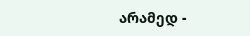არამედ -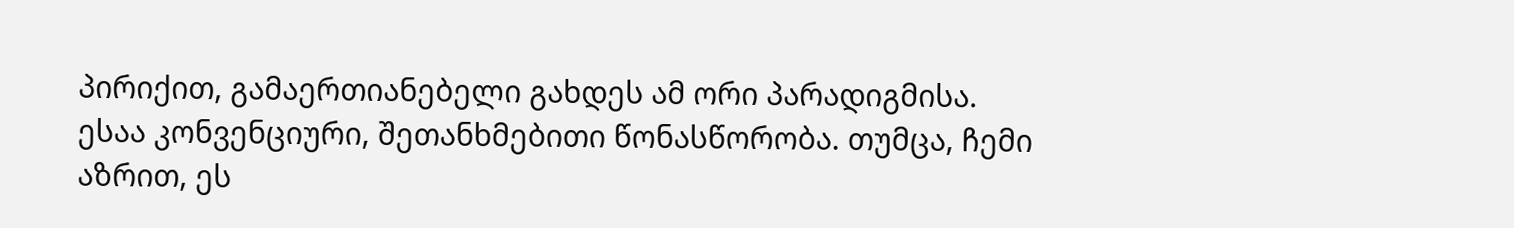პირიქით, გამაერთიანებელი გახდეს ამ ორი პარადიგმისა. ესაა კონვენციური, შეთანხმებითი წონასწორობა. თუმცა, ჩემი აზრით, ეს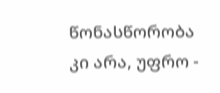წონასწორობა კი არა, უფრო -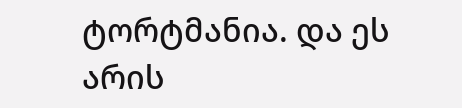ტორტმანია. და ეს არის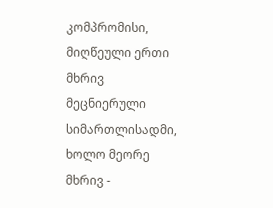კომპრომისი, მიღწეული ერთი მხრივ მეცნიერული სიმართლისადმი, ხოლო მეორე მხრივ -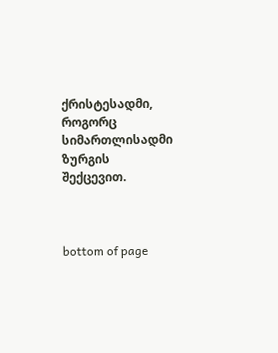ქრისტესადმი, როგორც სიმართლისადმი ზურგის შექცევით.



bottom of page